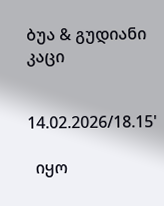ბუა & გუდიანი კაცი


14.02.2026/18.15'

  იყო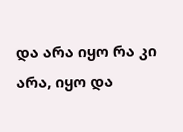და არა იყო რა კი არა, იყო და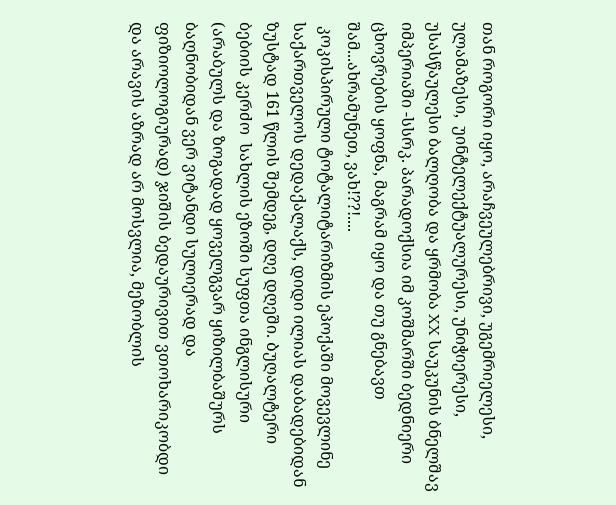თან როგორი იყო, არაჩვეულებრივი, უგემრიელესი, ულამაზესი,  უინტელექტუალურესი, უნიჭიერესი, უსასწაულესი ბალღობა და ყრმობა XX საუკუნის ბნელშავ იმპერიაში -სსრკ. პარადოქსია იმ კოშმარში ბედნიერი ცხოვრების ყოფნა, მაგრამ იყო და თუ გნებავთ შამ...ახრამუნეთ, ვახ!??!....
 კოკისპირული ტოტალიტარიზმის ეპოქაში მოვევლინე საქართველოს დედაქალაქს, დიდი ილიას დაბადებიდან ზუსტად 161 წლის შემდეგ, დღე დღეში. Ბუღალტერი ბებიის კერძო  სახლის ეზოში სუფთა ინგლისური (არაბულს და ზოგადად ყოველგვარ ყიზილბაშურს ბაღნობიდან ვერ ვიტანდი სულიერად და ფიზიოლოგიურად) ჯიშის ბედაურივით ვთოხარიკობდი და არავის აზრად არ მოსვლია, მეზობლის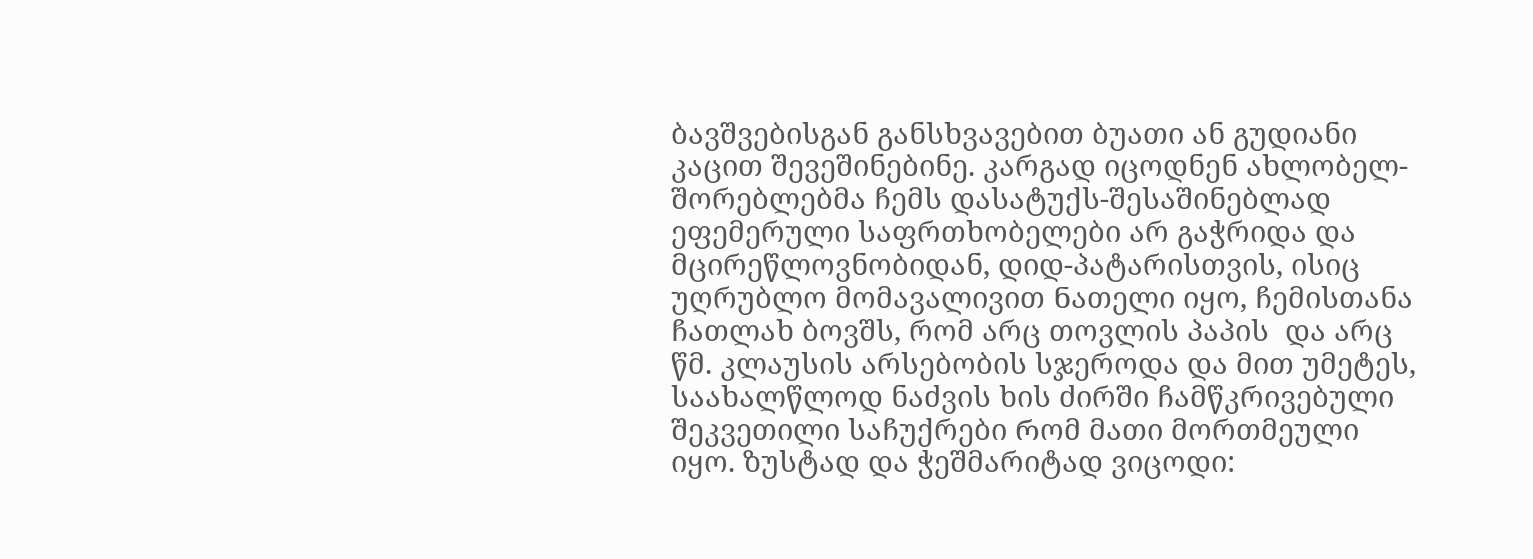ბავშვებისგან განსხვავებით ბუათი ან გუდიანი კაცით შევეშინებინე. კარგად იცოდნენ ახლობელ-შორებლებმა ჩემს დასატუქს-შესაშინებლად ეფემერული საფრთხობელები არ გაჭრიდა და  მცირეწლოვნობიდან, დიდ-პატარისთვის, ისიც უღრუბლო მომავალივით Ნათელი იყო, ჩემისთანა ჩათლახ ბოვშს, რომ არც თოვლის პაპის  და არც წმ. კლაუსის არსებობის სჯეროდა და მით უმეტეს,
საახალწლოდ ნაძვის ხის ძირში ჩამწკრივებული შეკვეთილი საჩუქრები Რომ მათი მორთმეული იყო. ზუსტად და ჭეშმარიტად ვიცოდი: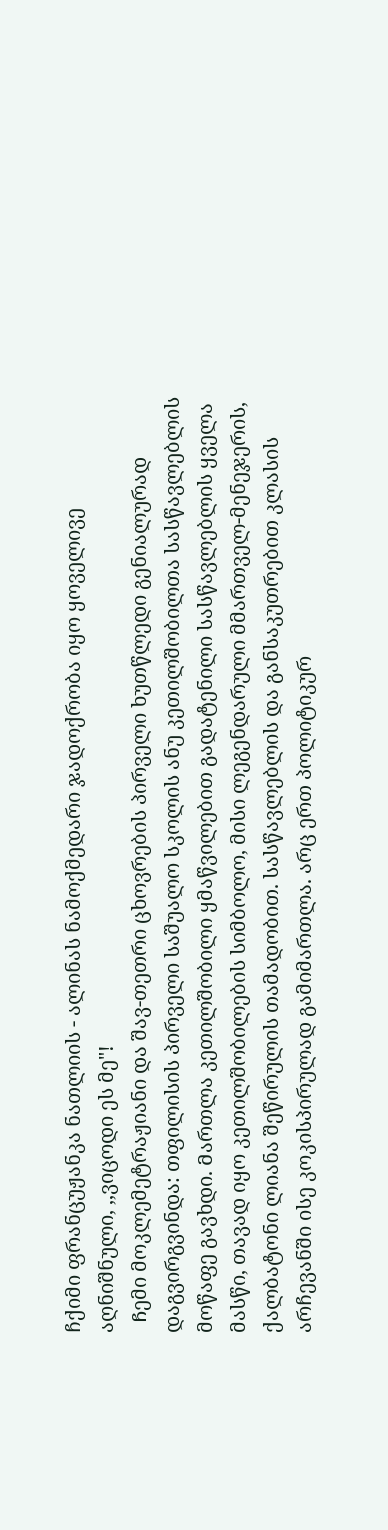ჩქიმი ფრანცუჟანკა ნათლიის - ალინას ნამოქმედარი ჯადოქრობა იყო ყოველივე აღნიშნული, ,,ვიცოდი ეს მე"!
  Ჩემი მოკლემეტრაჟიანი და შავ-თეთრი ცხოვრების პირველი ხუთწლედი გენიალურად დაგვირგვინდა: თფილისის პირველი საშუალო სკოლის ანუ კეთილშობილთა სასწავლებლის მოწაფე გავხდი. Მართლა კეთილშობილი ყმაწვილებით გადატენილი სასწავლებლის ყველა მასწი, თავად იყო კეთილშობილების სიმბოლო, მისი ლეგენდარული მმართველ-მენეჯერის, ქალბატონი ლიანა შეწირულის თამადობით. სასწავლებლის და განსაკუთრებით კლასის არჩევანში ისე კოკისპირულად გამიმართლა. არც ერთ პოლიტიკურ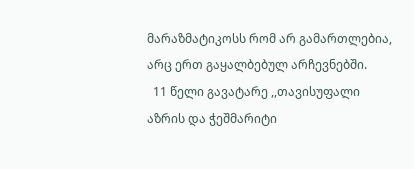მარაზმატიკოსს რომ არ გამართლებია, არც ერთ გაყალბებულ არჩევნებში.
  11 წელი გავატარე ,,თავისუფალი აზრის და ჭეშმარიტი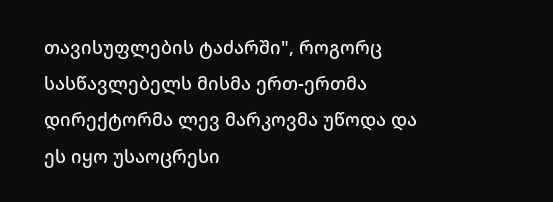თავისუფლების ტაძარში", როგორც სასწავლებელს მისმა ერთ-ერთმა დირექტორმა ლევ მარკოვმა უწოდა და ეს იყო უსაოცრესი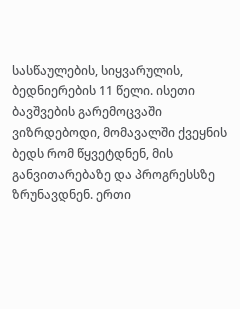სასწაულების, სიყვარულის, ბედნიერების 11 წელი. ისეთი ბავშვების გარემოცვაში ვიზრდებოდი, მომავალში ქვეყნის ბედს რომ წყვეტდნენ, მის განვითარებაზე და პროგრესსზე ზრუნავდნენ. ერთი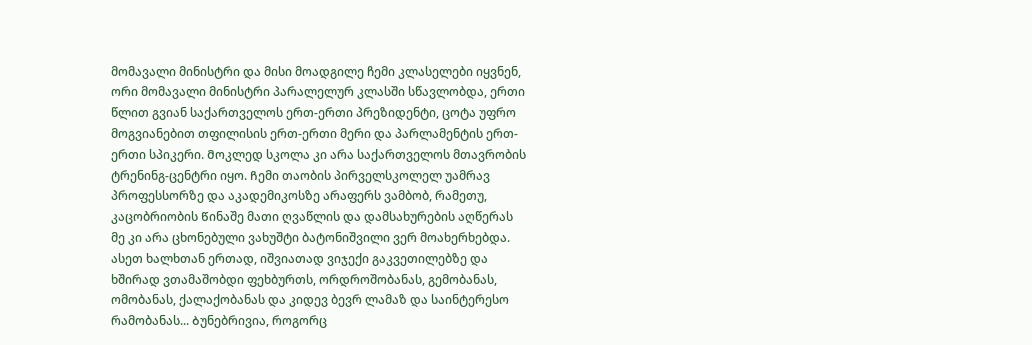მომავალი მინისტრი და მისი მოადგილე ჩემი კლასელები იყვნენ, ორი მომავალი მინისტრი პარალელურ კლასში სწავლობდა, ერთი წლით გვიან საქართველოს ერთ-ერთი პრეზიდენტი, ცოტა უფრო მოგვიანებით თფილისის ერთ-ერთი მერი და პარლამენტის ერთ-ერთი სპიკერი. Მოკლედ სკოლა კი არა საქართველოს მთავრობის ტრენინგ-ცენტრი იყო. Ჩემი თაობის პირველსკოლელ უამრავ პროფესსორზე და აკადემიკოსზე არაფერს ვამბობ, რამეთუ, კაცობრიობის Წინაშე მათი ღვაწლის და დამსახურების აღწერას მე კი არა ცხონებული ვახუშტი ბატონიშვილი ვერ მოახერხებდა. ასეთ ხალხთან ერთად, იშვიათად ვიჯექი გაკვეთილებზე და ხშირად ვთამაშობდი ფეხბურთს, ორდროშობანას, გემობანას, ომობანას, ქალაქობანას და კიდევ ბევრ ლამაზ და საინტერესო რამობანას... Ბუნებრივია, როგორც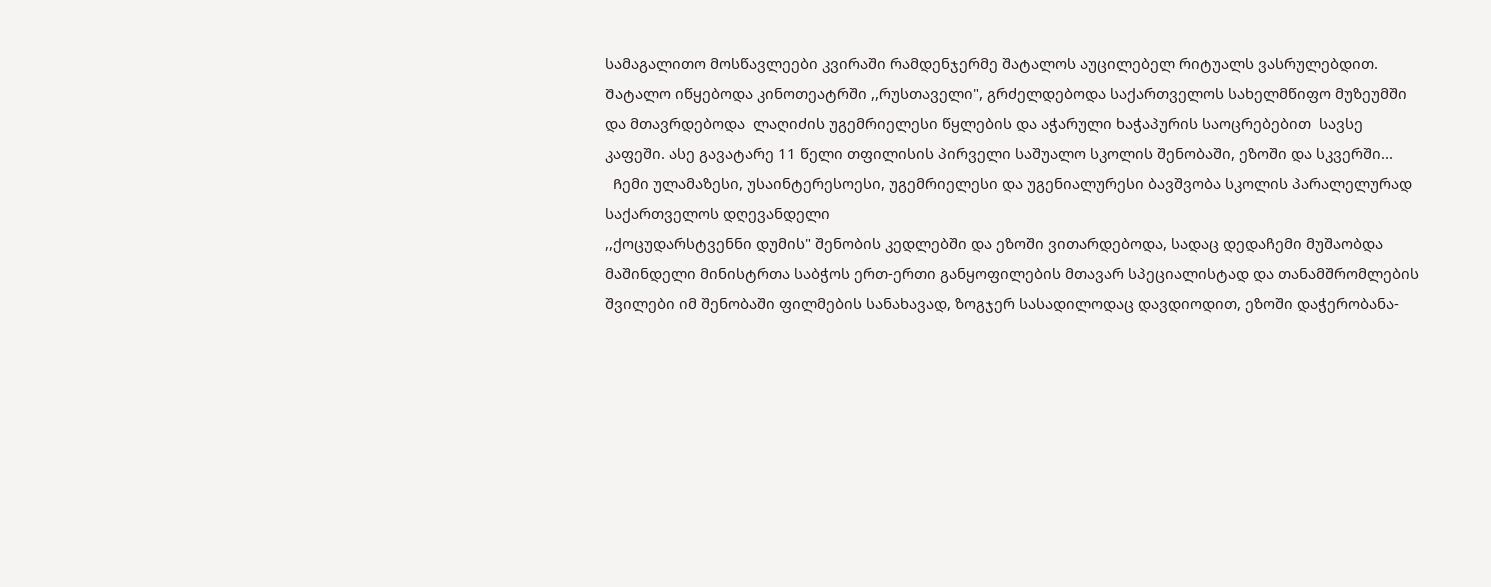სამაგალითო მოსწავლეები კვირაში რამდენჯერმე შატალოს აუცილებელ რიტუალს ვასრულებდით. Შატალო იწყებოდა კინოთეატრში ,,რუსთაველი", გრძელდებოდა საქართველოს სახელმწიფო მუზეუმში და მთავრდებოდა  ლაღიძის უგემრიელესი წყლების და აჭარული ხაჭაპურის საოცრებებით  სავსე კაფეში. ასე გავატარე 11 წელი თფილისის პირველი საშუალო სკოლის შენობაში, ეზოში და სკვერში...
  Ჩემი ულამაზესი, უსაინტერესოესი, უგემრიელესი და უგენიალურესი ბავშვობა სკოლის პარალელურად  საქართველოს დღევანდელი
,,ქოცუდარსტვენნი დუმის" შენობის კედლებში და ეზოში ვითარდებოდა, სადაც დედაჩემი მუშაობდა მაშინდელი მინისტრთა საბჭოს ერთ-ერთი განყოფილების მთავარ სპეციალისტად და თანამშრომლების შვილები იმ შენობაში ფილმების სანახავად, ზოგჯერ სასადილოდაც დავდიოდით, ეზოში დაჭერობანა-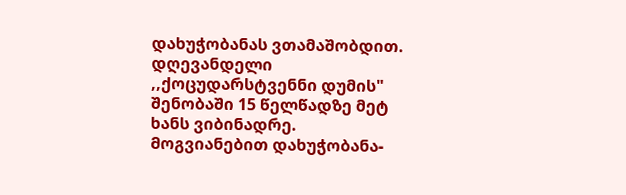დახუჭობანას ვთამაშობდით. დღევანდელი
,,ქოცუდარსტვენნი დუმის" შენობაში 15 წელწადზე მეტ ხანს ვიბინადრე. Მოგვიანებით დახუჭობანა-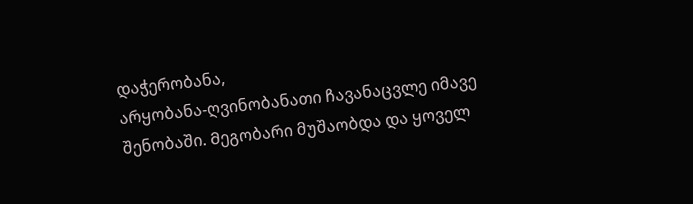დაჭერობანა,
არყობანა-ღვინობანათი ჩავანაცვლე იმავე შენობაში. Მეგობარი მუშაობდა და ყოველ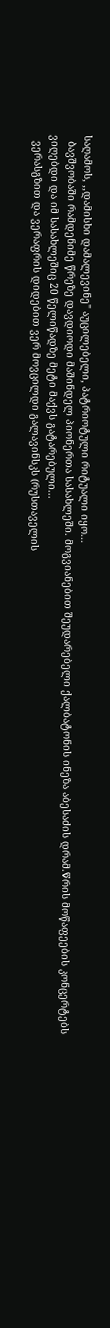საღამოს, ,,დამისხი დამალევინე" აუცილებელი, პატრიოტული რიტუალი იყო...
  Ბავშვობაში რამდენიმე წრეზე დავდიოდი მაშინდელ პიონერთა სასახლეში. მოგვიანებით შეუდარებელი ქალბატონის ინეზა აბესაძის დრამ.Წრის მოწაფეების კონცერტებს ვიღებდი და იმ სასახლეშიც 20 წელიწადზე მეტი მაქვს გატარებული...
  ვერასგზით და ვერაფრის დიდებით ვერ მოვცილდი გალავინსკს (რუსთაველის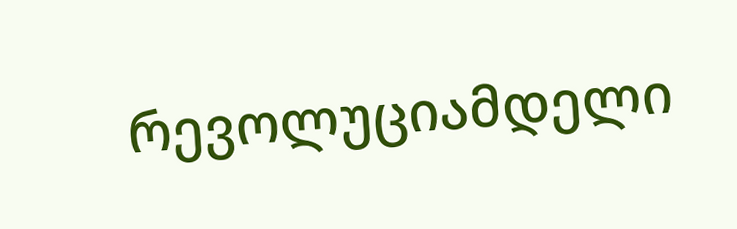რევოლუციამდელი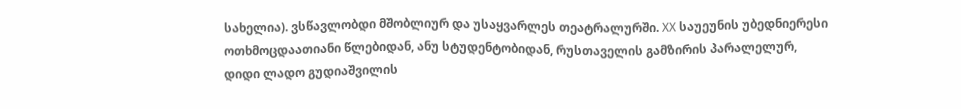სახელია). ვსწავლობდი მშობლიურ და უსაყვარლეს თეატრალურში. XX საუეუნის უბედნიერესი ოთხმოცდაათიანი წლებიდან, ანუ სტუდენტობიდან, რუსთაველის გამზირის პარალელურ, დიდი ლადო გუდიაშვილის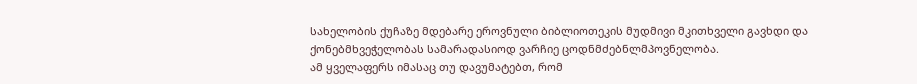სახელობის ქუჩაზე მდებარე ეროვნული ბიბლიოთეკის მუდმივი მკითხველი გავხდი და ქონებმხვეჭელობას სამარადასიოდ ვარჩიე ცოდნმძებნლმპოვნელობა.
ამ ყველაფერს იმასაც თუ დავუმატებთ, რომ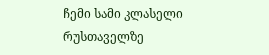ჩემი სამი კლასელი რუსთაველზე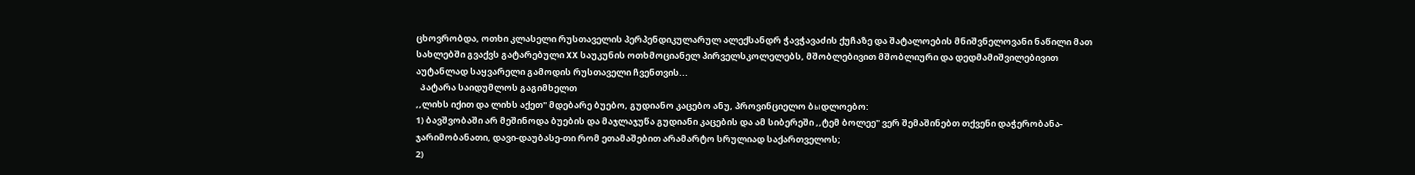ცხოვრობდა, ოთხი კლასელი რუსთაველის პერპენდიკულარულ ალექსანდრ ჭავჭავაძის ქუჩაზე და შატალოების მნიშვნელოვანი ნაწილი მათ სახლებში გვაქვს გატარებული XX საუკუნის ოთხმოციანელ პირველსკოლელებს, მშობლებივით მშობლიური და დედმამიშვილებივით აუტანლად საყვარელი გამოდის რუსთაველი ჩვენთვის...
  Პატარა საიდუმლოს გაგიმხელთ
,,ლიხს იქით და ლიხს აქეთ" მდებარე ბუებო, გუდიანო კაცებო ანუ, პროვინციელო ბыდლოებო:
1) ბავშვობაში არ მეშინოდა ბუების და მაჯლაჯუწა გუდიანი კაცების და ამ სიბერეში ,,ტემ ბოლეე" ვერ შემაშინებთ თქვენი დაჭერობანა-ჯარიმობანათი, დავი-დაუბასე-თი რომ ეთამაშებით არამარტო სრულიად საქართველოს;
2)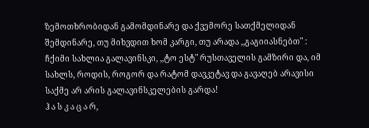ზემოთხრობიდან გამომდინარე და ქვემორე სათქმელიდან შემდინარე, თუ მიხვდით ხომ კარგი, თუ არადა ,,გაგიიასნებთ" : ჩქიმი სახლია გალავინსკი, ,,ტო ესტ" რუსთაველის გამზირი და, იმ სახლს, როდის, როგორ და რატომ დავკეტავ და გავაღებ არავისი საქმე არ არის გალავინსკელების გარდა!
Ჰ ა ს კ ა ც ა რ,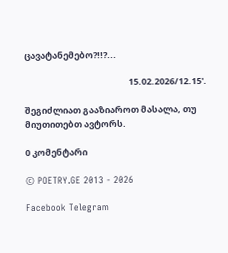ცავატანემებო?!!?...

                                                    15.02.2026/12.15'.

შეგიძლიათ გააზიაროთ მასალა, თუ მიუთითებთ ავტორს.

0 კომენტარი

© POETRY.GE 2013 - 2026

Facebook Telegram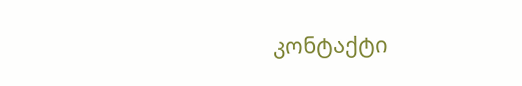კონტაქტი